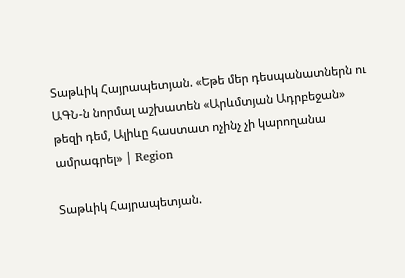Տաթևիկ Հայրապետյան. «Եթե մեր դեսպանատներն ու ԱԳՆ-ն նորմալ աշխատեն «Արևմտյան Ադրբեջան» թեզի դեմ, Ալիևը հաստատ ոչինչ չի կարողանա ամրագրել» | Region

Տաթևիկ Հայրապետյան.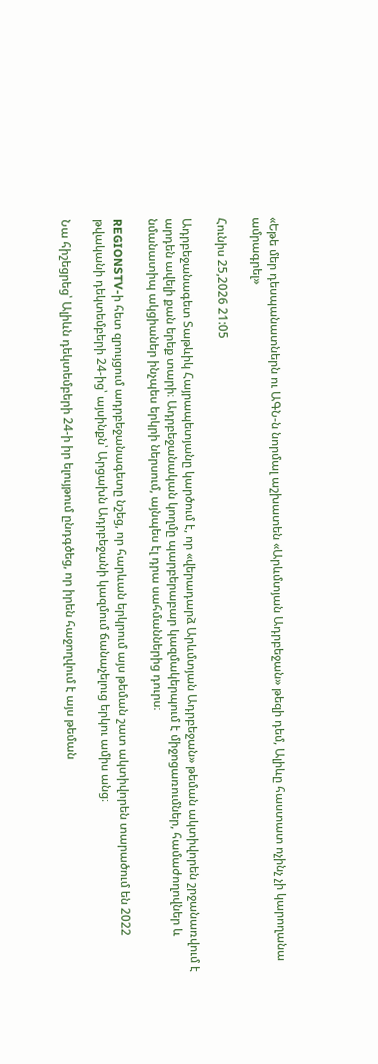«Եթե մեր դեսպանատներն ու ԱԳՆ-ն նորմալ աշխատեն «Արևմտյան Ադրբեջան» թեզի դեմ, Ալիևը հաստատ ոչինչ չի կարողանա ամրագրել»

Հունիս 25,2026 21:05

Ադրբեջանագետ Տաթևիկ Հայրապետյանը կարծում է, որ «վերադարձ Արևմտյան Ադրբեջան» թեման ակտիվորեն շրջանառվում է արդեն ավելի քան երեք տարի։ Ադրբեջանական կողմը պարբերաբար կազմակերպում է միջոցառումներ, համաժողովներ և նմանատիպ ակցիաներ ինչպես երկրի ներսում, այնպես էլ դրա սահմաններից դուրս։

REGIONSTV-ի հետ զրույցում ադրբեջանագետը նշեց, որ հարևան երկրում այս թեման շատ ակտիվորեն տարածում են 2022 թվականի դեկտեմբերի 24-ից՝ այսինքն՝ Արցախն Ադրբեջանի կազմում ճանաչելուց երկու ամիս անց։

Նա հիշեցրեց՝ Ալիևն դեկտեմբերի 24-ի իր ելույթում ընդգծեց, որ իրեն հաջողվում է այս թեման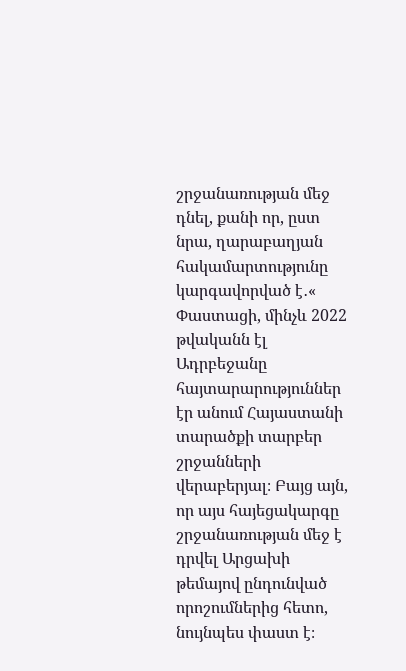շրջանառության մեջ դնել, քանի որ, ըստ նրա, ղարաբաղյան հակամարտությունը կարգավորված է․« Փաստացի, մինչև 2022 թվականն էլ Ադրբեջանը հայտարարություններ էր անում Հայաստանի տարածքի տարբեր շրջանների վերաբերյալ։ Բայց այն, որ այս հայեցակարգը շրջանառության մեջ է դրվել Արցախի թեմայով ընդունված որոշումներից հետո, նույնպես փաստ է։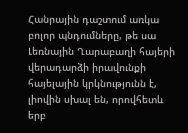Հանրային դաշտում առկա բոլոր պնդումները, թե սա Լեռնային Ղարաբաղի հայերի վերադարձի իրավունքի հայելային կրկնությունն է, լիովին սխալ են, որովհետև երբ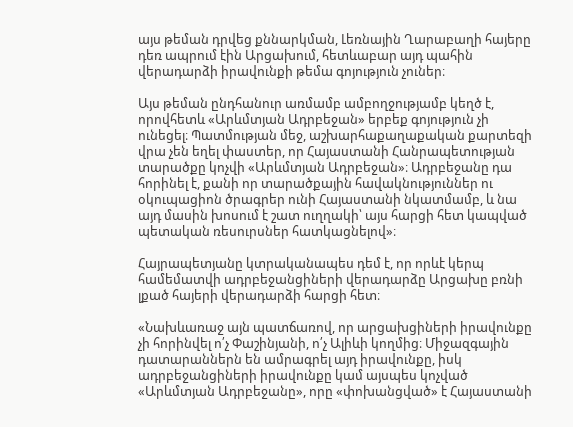այս թեման դրվեց քննարկման, Լեռնային Ղարաբաղի հայերը դեռ ապրում էին Արցախում, հետևաբար այդ պահին վերադարձի իրավունքի թեմա գոյություն չուներ։

Այս թեման ընդհանուր առմամբ ամբողջությամբ կեղծ է, որովհետև «Արևմտյան Ադրբեջան» երբեք գոյություն չի ունեցել։ Պատմության մեջ, աշխարհաքաղաքական քարտեզի վրա չեն եղել փաստեր, որ Հայաստանի Հանրապետության տարածքը կոչվի «Արևմտյան Ադրբեջան»։ Ադրբեջանը դա հորինել է, քանի որ տարածքային հավակնություններ ու օկուպացիոն ծրագրեր ունի Հայաստանի նկատմամբ, և նա այդ մասին խոսում է շատ ուղղակի՝ այս հարցի հետ կապված պետական ռեսուրսներ հատկացնելով»։

Հայրապետյանը կտրականապես դեմ է, որ որևէ կերպ համեմատվի ադրբեջանցիների վերադարձը Արցախը բռնի լքած հայերի վերադարձի հարցի հետ։

«Նախևառաջ այն պատճառով, որ արցախցիների իրավունքը չի հորինվել ո՛չ Փաշինյանի, ո՛չ Ալիևի կողմից։ Միջազգային դատարաններն են ամրագրել այդ իրավունքը, իսկ ադրբեջանցիների իրավունքը կամ այսպես կոչված «Արևմտյան Ադրբեջանը», որը «փոխանցված» է Հայաստանի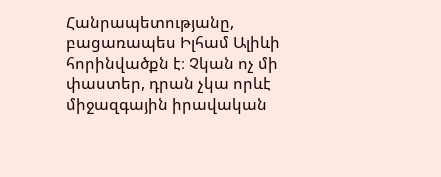Հանրապետությանը, բացառապես Իլհամ Ալիևի հորինվածքն է։ Չկան ոչ մի փաստեր, դրան չկա որևէ միջազգային իրավական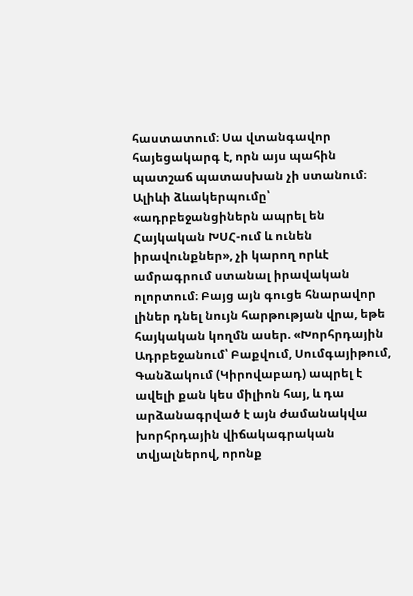հաստատում։ Սա վտանգավոր հայեցակարգ է, որն այս պահին պատշաճ պատասխան չի ստանում։ Ալիևի ձևակերպումը՝ «ադրբեջանցիներն ապրել են Հայկական ԽՍՀ-ում և ունեն իրավունքներ», չի կարող որևէ ամրագրում ստանալ իրավական ոլորտում։ Բայց այն գուցե հնարավոր լիներ դնել նույն հարթության վրա, եթե հայկական կողմն ասեր. «Խորհրդային Ադրբեջանում՝ Բաքվում, Սումգայիթում, Գանձակում (Կիրովաբադ) ապրել է ավելի քան կես միլիոն հայ, և դա արձանագրված է այն ժամանակվա խորհրդային վիճակագրական տվյալներով, որոնք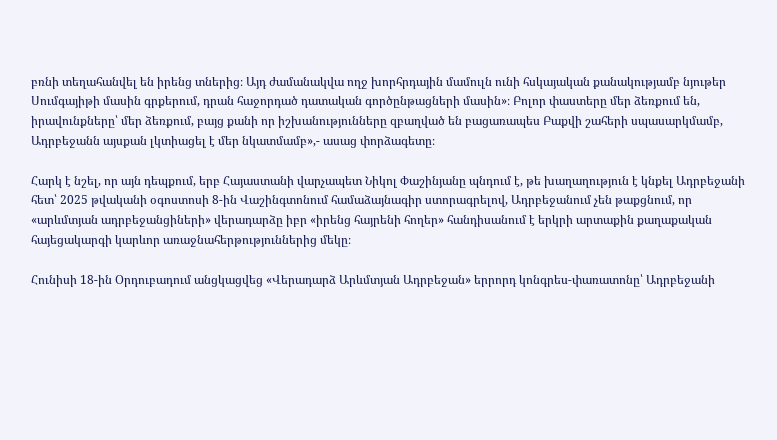բռնի տեղահանվել են իրենց տներից։ Այդ ժամանակվա ողջ խորհրդային մամուլն ունի հսկայական քանակությամբ նյութեր Սումգայիթի մասին գրքերում, դրան հաջորդած դատական գործընթացների մասին»։ Բոլոր փաստերը մեր ձեռքում են, իրավունքները՝ մեր ձեռքում, բայց քանի որ իշխանությունները զբաղված են բացառապես Բաքվի շահերի սպասարկմամբ, Ադրբեջանն այսքան լկտիացել է մեր նկատմամբ»,- ասաց փորձագետը։

Հարկ է նշել, որ այն դեպքում, երբ Հայաստանի վարչապետ Նիկոլ Փաշինյանը պնդում է, թե խաղաղություն է կնքել Ադրբեջանի հետ՝ 2025 թվականի օգոստոսի 8-ին Վաշինգտոնում համաձայնագիր ստորագրելով, Ադրբեջանում չեն թաքցնում, որ «արևմտյան ադրբեջանցիների» վերադարձը իբր «իրենց հայրենի հողեր» հանդիսանում է երկրի արտաքին քաղաքական հայեցակարգի կարևոր առաջնահերթություններից մեկը։

Հունիսի 18-ին Օրդուբադում անցկացվեց «Վերադարձ Արևմտյան Ադրբեջան» երրորդ կոնգրես-փառատոնը՝ Ադրբեջանի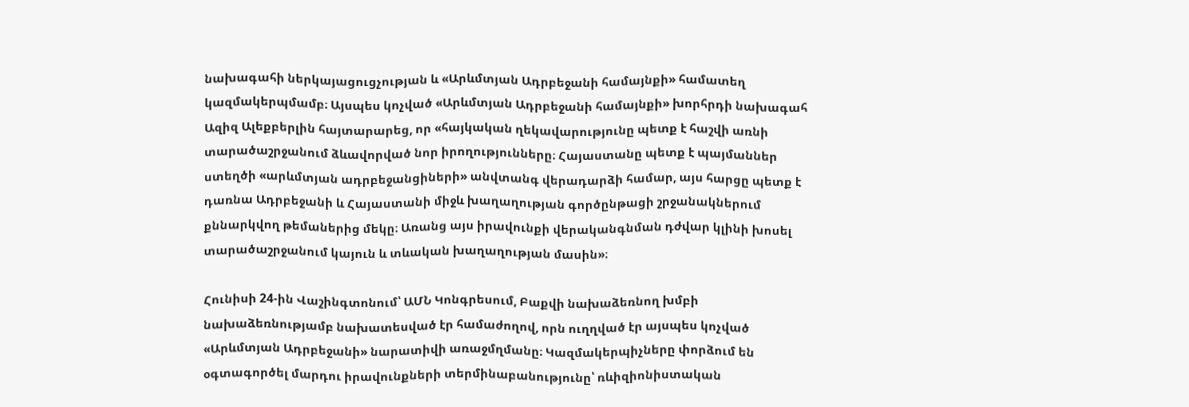նախագահի ներկայացուցչության և «Արևմտյան Ադրբեջանի համայնքի» համատեղ կազմակերպմամբ։ Այսպես կոչված «Արևմտյան Ադրբեջանի համայնքի» խորհրդի նախագահ Ազիզ Ալեքբերլին հայտարարեց, որ «հայկական ղեկավարությունը պետք է հաշվի առնի տարածաշրջանում ձևավորված նոր իրողությունները։ Հայաստանը պետք է պայմաններ ստեղծի «արևմտյան ադրբեջանցիների» անվտանգ վերադարձի համար, այս հարցը պետք է դառնա Ադրբեջանի և Հայաստանի միջև խաղաղության գործընթացի շրջանակներում քննարկվող թեմաներից մեկը։ Առանց այս իրավունքի վերականգնման դժվար կլինի խոսել տարածաշրջանում կայուն և տևական խաղաղության մասին»։

Հունիսի 24-ին Վաշինգտոնում՝ ԱՄՆ Կոնգրեսում, Բաքվի նախաձեռնող խմբի նախաձեռնությամբ նախատեսված էր համաժողով, որն ուղղված էր այսպես կոչված «Արևմտյան Ադրբեջանի» նարատիվի առաջմղմանը։ Կազմակերպիչները փորձում են օգտագործել մարդու իրավունքների տերմինաբանությունը՝ ռևիզիոնիստական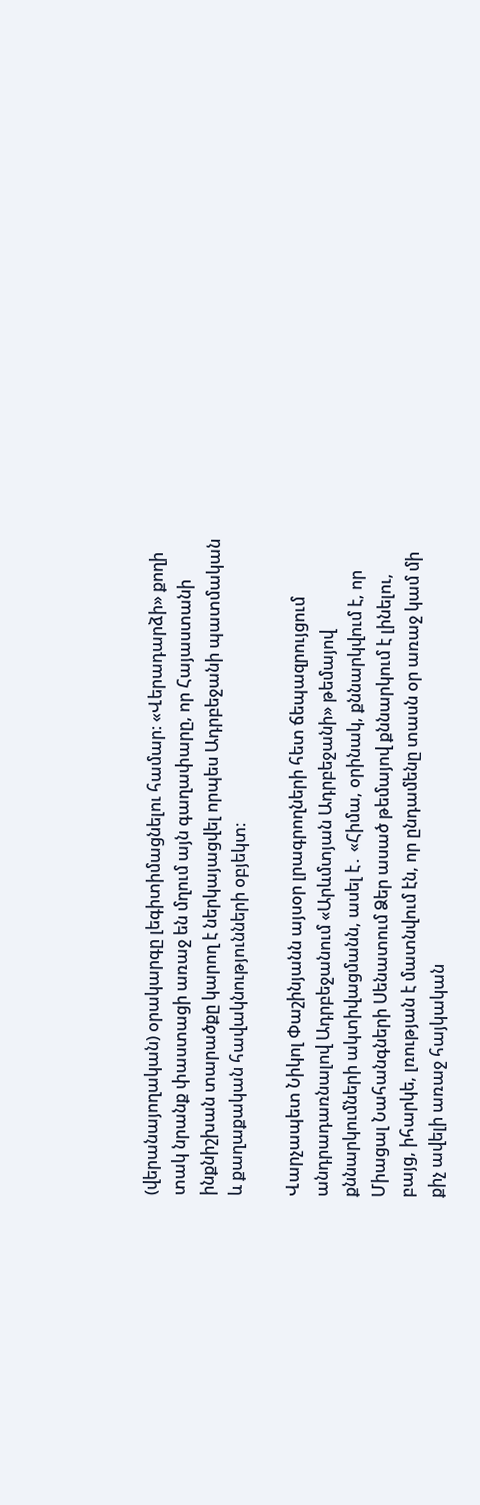(վերանայողական) օրակարգը լեգիտիմացնելու համար։ «Վերադարձի» քողի տակ նրանք փաստացի առաջ են մղում այն գաղափարը, որ Հայաստանի ինքնիշխան տարածքը կարող է ներկայացվել որպես Ադրբեջանի պատմական և քաղաքական հավակնությունների օբյեկտ։

Վարչապետ Նիկոլ Փաշինյանն այսօր լրագրողների հետ ճեպազրույցում անդրադառնալով Ադրբեջանում «Արևմտյան Ադրբեջանի» թեմայով քննարկումների ակտիվացմանն, ասել է․ «Հիմա, օրինակ, քննարկվում է, որ Միացալ Նահանգների Սենատում Ձեր ասած թեմայով քննարկում է լինելու, բայց, իհարկե, լռության է մատնվում էն, որ ընդամենը տասն օր առաջ կամ մի քիչ ավելի առաջ հայկական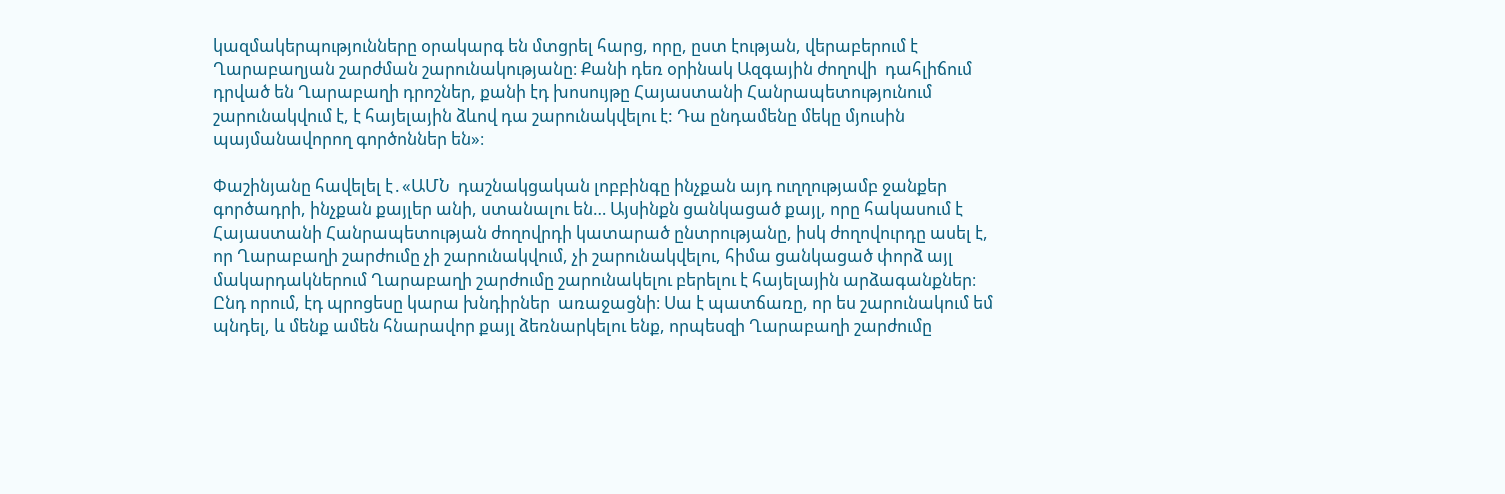կազմակերպությունները օրակարգ են մտցրել հարց, որը, ըստ էության, վերաբերում է Ղարաբաղյան շարժման շարունակությանը։ Քանի դեռ օրինակ Ազգային ժողովի  դահլիճում դրված են Ղարաբաղի դրոշներ, քանի էդ խոսույթը Հայաստանի Հանրապետությունում շարունակվում է, է հայելային ձևով դա շարունակվելու է: Դա ընդամենը մեկը մյուսին պայմանավորող գործոններ են»։

Փաշինյանը հավելել է․«ԱՄՆ  դաշնակցական լոբբինգը ինչքան այդ ուղղությամբ ջանքեր գործադրի, ինչքան քայլեր անի, ստանալու են… Այսինքն ցանկացած քայլ, որը հակասում է Հայաստանի Հանրապետության ժողովրդի կատարած ընտրությանը, իսկ ժողովուրդը ասել է, որ Ղարաբաղի շարժումը չի շարունակվում, չի շարունակվելու, հիմա ցանկացած փորձ այլ մակարդակներում Ղարաբաղի շարժումը շարունակելու բերելու է հայելային արձագանքներ։ Ընդ որում, էդ պրոցեսը կարա խնդիրներ  առաջացնի։ Սա է պատճառը, որ ես շարունակում եմ պնդել, և մենք ամեն հնարավոր քայլ ձեռնարկելու ենք, որպեսզի Ղարաբաղի շարժումը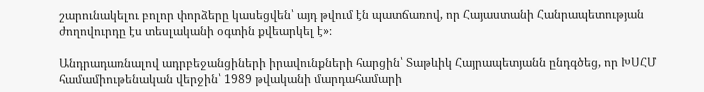շարունակելու բոլոր փորձերը կասեցվեն՝ այդ թվում էն պատճառով, որ Հայաստանի Հանրապետության ժողովուրդը էս տեսլականի օգտին քվեարկել է»։

Անդրադառնալով ադրբեջանցիների իրավունքների հարցին՝ Տաթևիկ Հայրապետյանն ընդգծեց, որ ԽՍՀՄ համամիութենական վերջին՝ 1989 թվականի մարդահամարի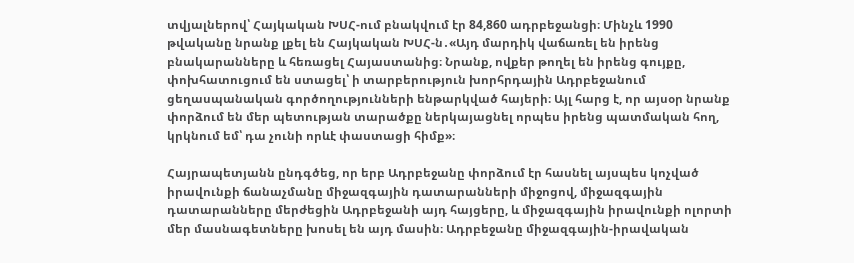տվյալներով՝ Հայկական ԽՍՀ-ում բնակվում էր 84,860 ադրբեջանցի։ Մինչև 1990 թվականը նրանք լքել են Հայկական ԽՍՀ-ն․«Այդ մարդիկ վաճառել են իրենց բնակարանները և հեռացել Հայաստանից։ Նրանք, ովքեր թողել են իրենց գույքը, փոխհատուցում են ստացել՝ ի տարբերություն խորհրդային Ադրբեջանում ցեղասպանական գործողությունների ենթարկված հայերի։ Այլ հարց է, որ այսօր նրանք փորձում են մեր պետության տարածքը ներկայացնել որպես իրենց պատմական հող, կրկնում եմ՝ դա չունի որևէ փաստացի հիմք»։

Հայրապետյանն ընդգծեց, որ երբ Ադրբեջանը փորձում էր հասնել այսպես կոչված իրավունքի ճանաչմանը միջազգային դատարանների միջոցով, միջազգային դատարանները մերժեցին Ադրբեջանի այդ հայցերը, և միջազգային իրավունքի ոլորտի մեր մասնագետները խոսել են այդ մասին։ Ադրբեջանը միջազգային-իրավական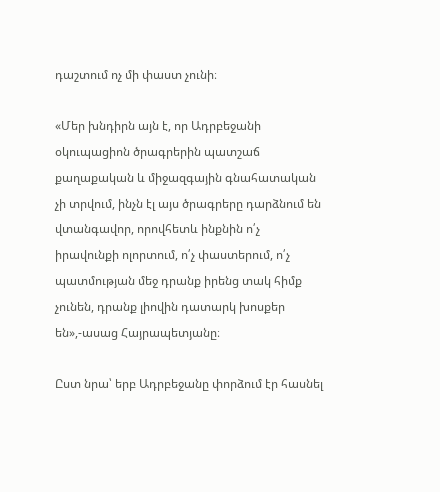դաշտում ոչ մի փաստ չունի։

«Մեր խնդիրն այն է, որ Ադրբեջանի օկուպացիոն ծրագրերին պատշաճ քաղաքական և միջազգային գնահատական չի տրվում, ինչն էլ այս ծրագրերը դարձնում են վտանգավոր, որովհետև ինքնին ո՛չ իրավունքի ոլորտում, ո՛չ փաստերում, ո՛չ պատմության մեջ դրանք իրենց տակ հիմք չունեն, դրանք լիովին դատարկ խոսքեր են»,-ասաց Հայրապետյանը։

Ըստ նրա՝ երբ Ադրբեջանը փորձում էր հասնել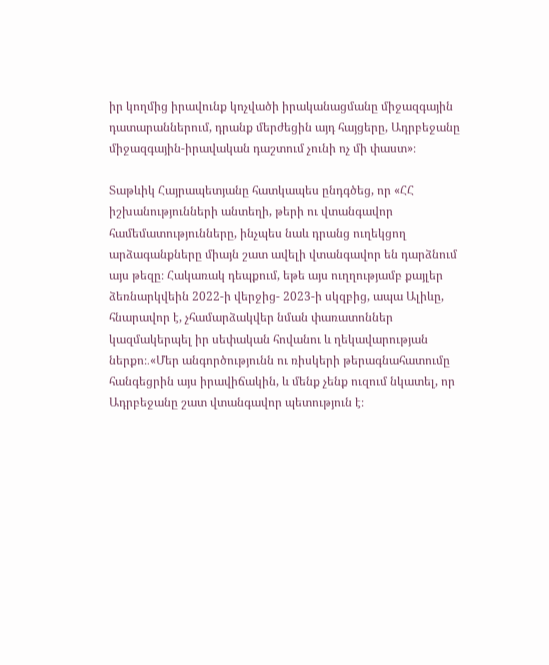իր կողմից իրավունք կոչվածի իրականացմանը միջազգային դատարաններում, դրանք մերժեցին այդ հայցերը, Ադրբեջանը միջազգային-իրավական դաշտում չունի ոչ մի փաստ»։

Տաթևիկ Հայրապետյանը հատկապես ընդգծեց, որ «ՀՀ իշխանությունների անտեղի, թերի ու վտանգավոր համեմատությունները, ինչպես նաև դրանց ուղեկցող արձագանքները միայն շատ ավելի վտանգավոր են դարձնում այս թեզը։ Հակառակ դեպքում, եթե այս ուղղությամբ քայլեր ձեռնարկվեին 2022-ի վերջից- 2023-ի սկզբից, ապա Ալիևը, հնարավոր է, չհամարձակվեր նման փառատոններ կազմակերպել իր սեփական հովանու և ղեկավարության ներքո։․«Մեր անգործությունն ու ռիսկերի թերագնահատումը հանգեցրին այս իրավիճակին, և մենք չենք ուզում նկատել, որ Ադրբեջանը շատ վտանգավոր պետություն է։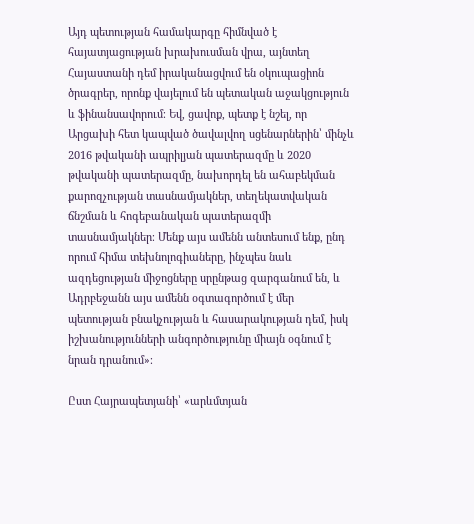Այդ պետության համակարգը հիմնված է հայատյացության խրախուսման վրա, այնտեղ Հայաստանի դեմ իրականացվում են օկուպացիոն ծրագրեր, որոնք վայելում են պետական աջակցություն և ֆինանսավորում։ Եվ, ցավոք, պետք է նշել, որ Արցախի հետ կապված ծավալվող սցենարներին՝ մինչև 2016 թվականի ապրիլյան պատերազմը և 2020 թվականի պատերազմը, նախորդել են ահաբեկման քարոզչության տասնամյակներ, տեղեկատվական ճնշման և հոգեբանական պատերազմի տասնամյակներ։ Մենք այս ամենն անտեսում ենք, ընդ որում հիմա տեխնոլոգիաները, ինչպես նաև ազդեցության միջոցները սրընթաց զարգանում են, և Ադրբեջանն այս ամենն օգտագործում է մեր պետության բնակչության և հասարակության դեմ, իսկ իշխանությունների անգործությունը միայն օգնում է նրան դրանում»։

Ըստ Հայրապետյանի՝ «արևմտյան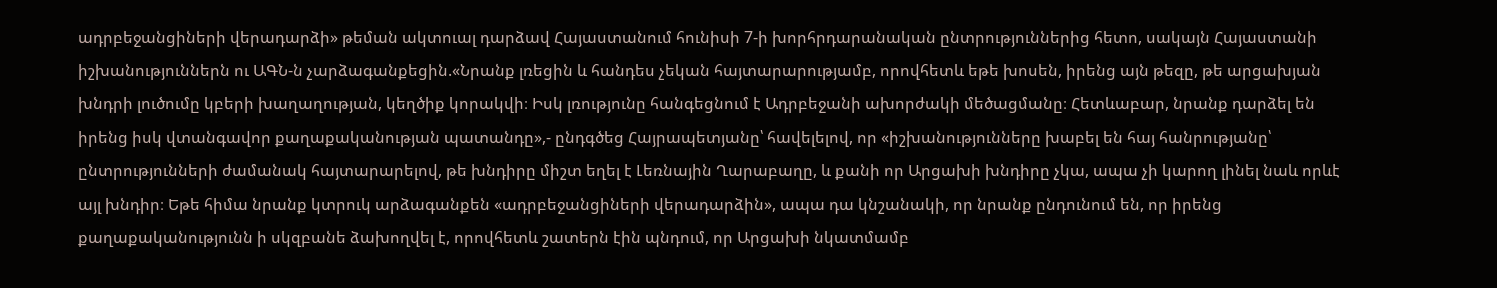ադրբեջանցիների վերադարձի» թեման ակտուալ դարձավ Հայաստանում հունիսի 7-ի խորհրդարանական ընտրություններից հետո, սակայն Հայաստանի իշխանություններն ու ԱԳՆ-ն չարձագանքեցին.«Նրանք լռեցին և հանդես չեկան հայտարարությամբ, որովհետև եթե խոսեն, իրենց այն թեզը, թե արցախյան խնդրի լուծումը կբերի խաղաղության, կեղծիք կորակվի։ Իսկ լռությունը հանգեցնում է Ադրբեջանի ախորժակի մեծացմանը։ Հետևաբար, նրանք դարձել են իրենց իսկ վտանգավոր քաղաքականության պատանդը»,- ընդգծեց Հայրապետյանը՝ հավելելով, որ «իշխանությունները խաբել են հայ հանրությանը՝ ընտրությունների ժամանակ հայտարարելով, թե խնդիրը միշտ եղել է Լեռնային Ղարաբաղը, և քանի որ Արցախի խնդիրը չկա, ապա չի կարող լինել նաև որևէ այլ խնդիր։ Եթե հիմա նրանք կտրուկ արձագանքեն «ադրբեջանցիների վերադարձին», ապա դա կնշանակի, որ նրանք ընդունում են, որ իրենց քաղաքականությունն ի սկզբանե ձախողվել է, որովհետև շատերն էին պնդում, որ Արցախի նկատմամբ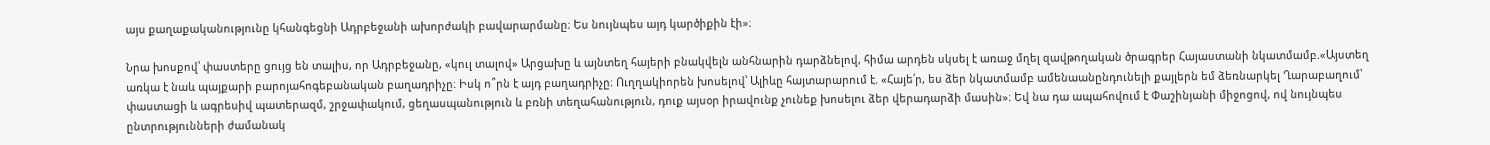այս քաղաքականությունը կհանգեցնի Ադրբեջանի ախորժակի բավարարմանը։ Ես նույնպես այդ կարծիքին էի»։

Նրա խոսքով՝ փաստերը ցույց են տալիս, որ Ադրբեջանը, «կուլ տալով» Արցախը և այնտեղ հայերի բնակվելն անհնարին դարձնելով, հիմա արդեն սկսել է առաջ մղել զավթողական ծրագրեր Հայաստանի նկատմամբ.«Այստեղ առկա է նաև պայքարի բարոյահոգեբանական բաղադրիչը։ Իսկ ո՞րն է այդ բաղադրիչը։ Ուղղակիորեն խոսելով՝ Ալիևը հայտարարում է. «Հայե՛ր, ես ձեր նկատմամբ ամենաանընդունելի քայլերն եմ ձեռնարկել Ղարաբաղում՝ փաստացի և ագրեսիվ պատերազմ, շրջափակում, ցեղասպանություն և բռնի տեղահանություն, դուք այսօր իրավունք չունեք խոսելու ձեր վերադարձի մասին»։ Եվ նա դա ապահովում է Փաշինյանի միջոցով, ով նույնպես ընտրությունների ժամանակ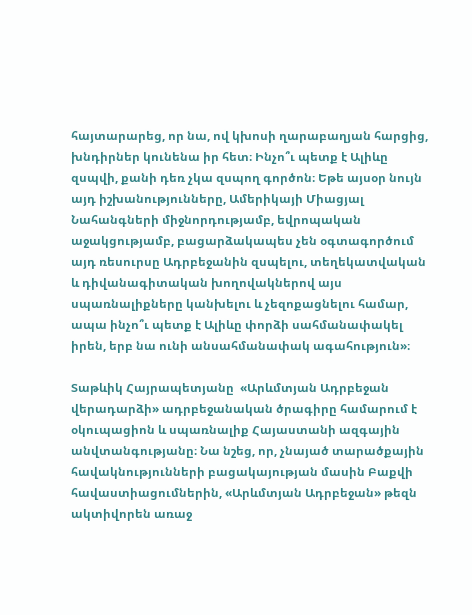հայտարարեց, որ նա, ով կխոսի ղարաբաղյան հարցից, խնդիրներ կունենա իր հետ։ Ինչո՞ւ պետք է Ալիևը զսպվի, քանի դեռ չկա զսպող գործոն։ Եթե այսօր նույն այդ իշխանությունները, Ամերիկայի Միացյալ Նահանգների միջնորդությամբ, եվրոպական աջակցությամբ, բացարձակապես չեն օգտագործում այդ ռեսուրսը Ադրբեջանին զսպելու, տեղեկատվական և դիվանագիտական խողովակներով այս սպառնալիքները կանխելու և չեզոքացնելու համար, ապա ինչո՞ւ պետք է Ալիևը փորձի սահմանափակել իրեն, երբ նա ունի անսահմանափակ ագահություն»։

Տաթևիկ Հայրապետյանը  «Արևմտյան Ադրբեջան վերադարձի» ադրբեջանական ծրագիրը համարում է օկուպացիոն և սպառնալիք Հայաստանի ազգային անվտանգությանը։ Նա նշեց, որ, չնայած տարածքային հավակնությունների բացակայության մասին Բաքվի հավաստիացումներին, «Արևմտյան Ադրբեջան» թեզն ակտիվորեն առաջ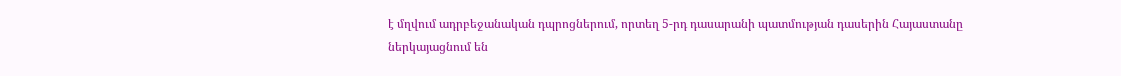է մղվում ադրբեջանական դպրոցներում, որտեղ 5-րդ դասարանի պատմության դասերին Հայաստանը ներկայացնում են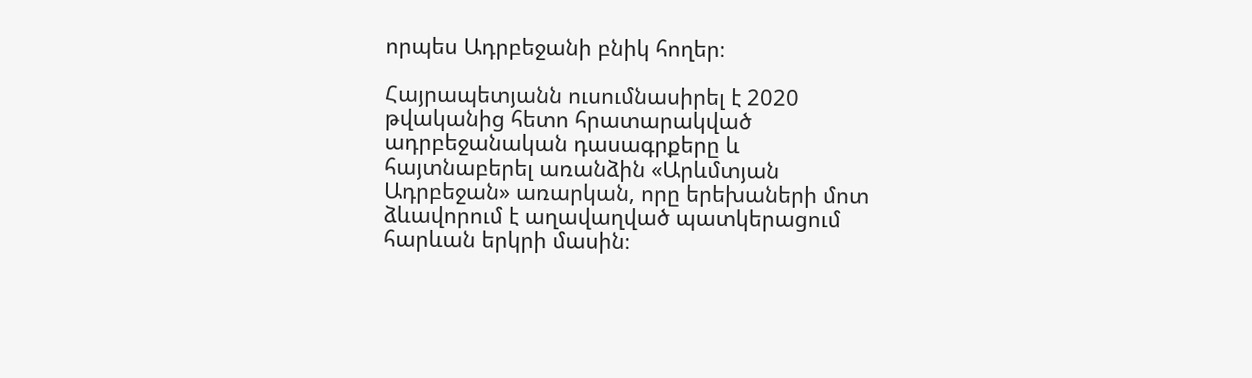որպես Ադրբեջանի բնիկ հողեր։

Հայրապետյանն ուսումնասիրել է 2020 թվականից հետո հրատարակված ադրբեջանական դասագրքերը և հայտնաբերել առանձին «Արևմտյան Ադրբեջան» առարկան, որը երեխաների մոտ ձևավորում է աղավաղված պատկերացում հարևան երկրի մասին։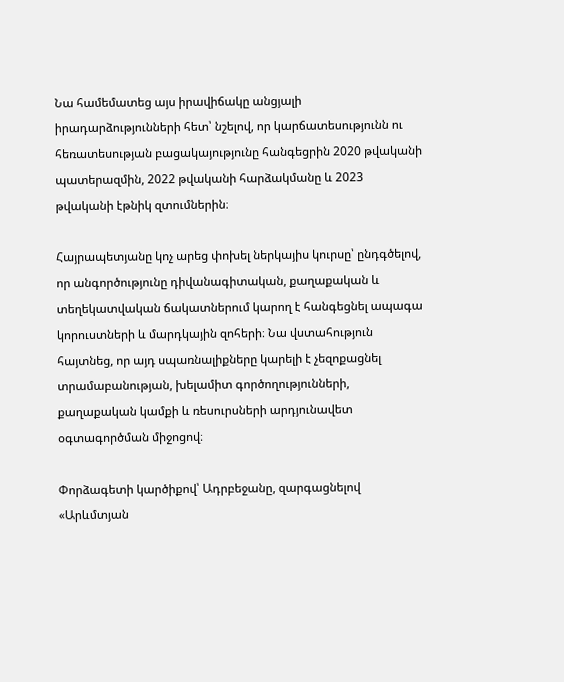Նա համեմատեց այս իրավիճակը անցյալի իրադարձությունների հետ՝ նշելով, որ կարճատեսությունն ու հեռատեսության բացակայությունը հանգեցրին 2020 թվականի պատերազմին, 2022 թվականի հարձակմանը և 2023 թվականի էթնիկ զտումներին։

Հայրապետյանը կոչ արեց փոխել ներկայիս կուրսը՝ ընդգծելով, որ անգործությունը դիվանագիտական, քաղաքական և տեղեկատվական ճակատներում կարող է հանգեցնել ապագա կորուստների և մարդկային զոհերի։ Նա վստահություն հայտնեց, որ այդ սպառնալիքները կարելի է չեզոքացնել տրամաբանության, խելամիտ գործողությունների, քաղաքական կամքի և ռեսուրսների արդյունավետ օգտագործման միջոցով։

Փորձագետի կարծիքով՝ Ադրբեջանը, զարգացնելով «Արևմտյան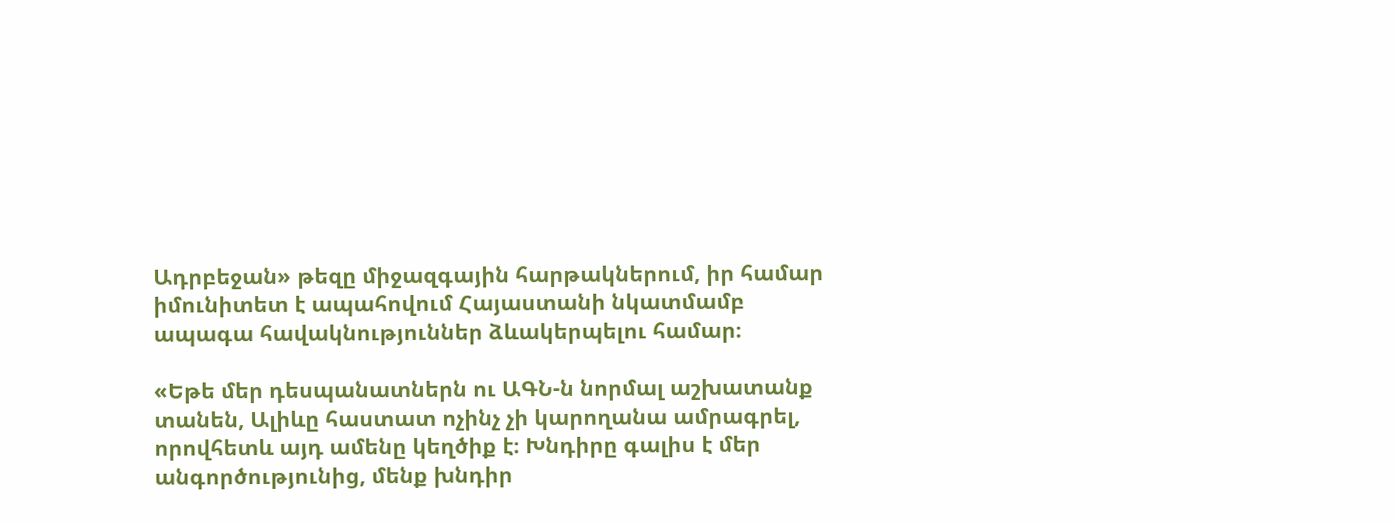Ադրբեջան» թեզը միջազգային հարթակներում, իր համար իմունիտետ է ապահովում Հայաստանի նկատմամբ ապագա հավակնություններ ձևակերպելու համար։

«Եթե մեր դեսպանատներն ու ԱԳՆ-ն նորմալ աշխատանք տանեն, Ալիևը հաստատ ոչինչ չի կարողանա ամրագրել, որովհետև այդ ամենը կեղծիք է։ Խնդիրը գալիս է մեր անգործությունից, մենք խնդիր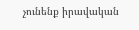չունենք իրավական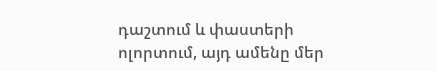դաշտում և փաստերի ոլորտում, այդ ամենը մեր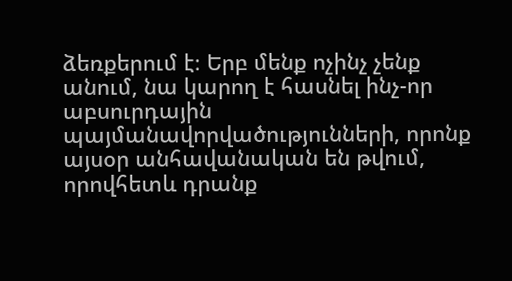ձեռքերում է։ Երբ մենք ոչինչ չենք անում, նա կարող է հասնել ինչ-որ աբսուրդային պայմանավորվածությունների, որոնք այսօր անհավանական են թվում, որովհետև դրանք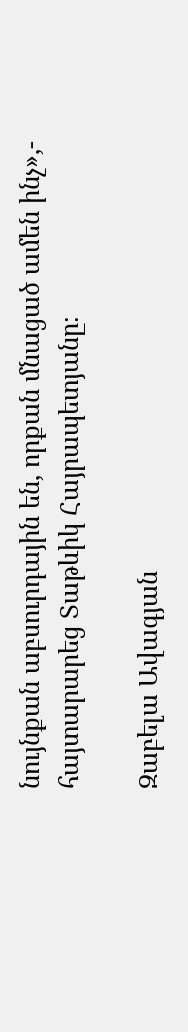նույնքան աբսուրդային են, որքան մնացած ամեն ինչ»,- հայտարարեց Տաթևիկ Հայրապետյանը։

Զաբելա Ավագյան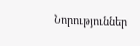Նորություններ